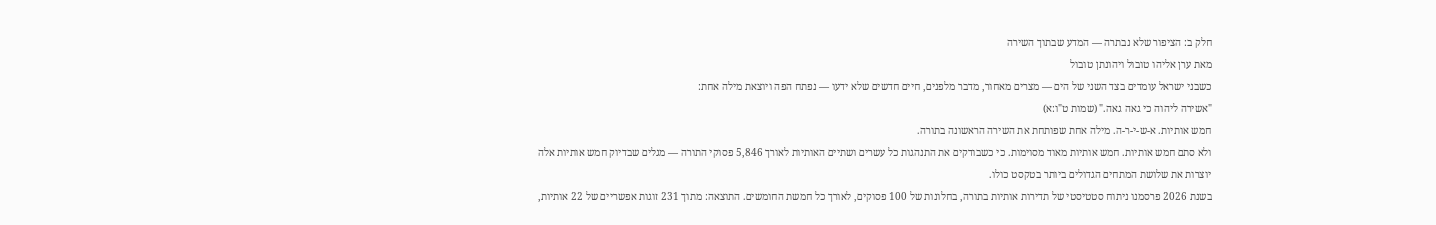חלק ב: הציפור שלא נבתרה — המדע שבתוך השירה
מאת ערן אליהו טובול ויהונתן טובול
כשבני ישראל עומדים בצד השני של הים — מצרים מאחור, מדבר מלפנים, חיים חדשים שלא ידעו — נפתח הפה ויוצאת מילה אחת:
"אשירה ליהוה כי גאה גאה." (שמות ט"ו:א)
חמש אותיות. א-ש-י-ר-ה. מילה אחת שפותחת את השירה הראשונה בתורה.
ולא סתם חמש אותיות. חמש אותיות מאוד מסוימות. כי כשבודקים את התנהגות כל עשרים ושתיים האותיות לאורך 5,846 פסוקי התורה — מגלים שבדיוק חמש אותיות אלה יוצרות את שלושת המתחים הגדולים ביותר בטקסט כולו.
בשנת 2026 פרסמנו ניתוח סטטיסטי של תדירות אותיות בתורה, בחלונות של 100 פסוקים, לאורך כל חמשת החומשים. התוצאה: מתוך 231 זוגות אפשריים של 22 אותיות,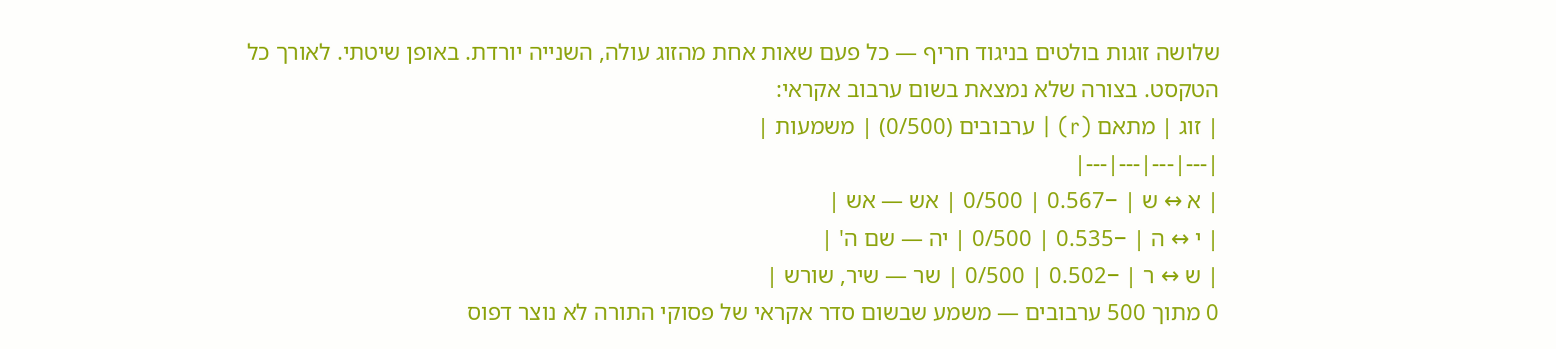שלושה זוגות בולטים בניגוד חריף — כל פעם שאות אחת מהזוג עולה, השנייה יורדת. באופן שיטתי. לאורך כל הטקסט. בצורה שלא נמצאת בשום ערבוב אקראי:
| זוג | מתאם (r) | ערבובים (0/500) | משמעות |
|---|---|---|---|
| א ↔ ש | −0.567 | 0/500 | אש — אש |
| י ↔ ה | −0.535 | 0/500 | יה — שם ה' |
| ש ↔ ר | −0.502 | 0/500 | שר — שיר, שורש |
0 מתוך 500 ערבובים — משמע שבשום סדר אקראי של פסוקי התורה לא נוצר דפוס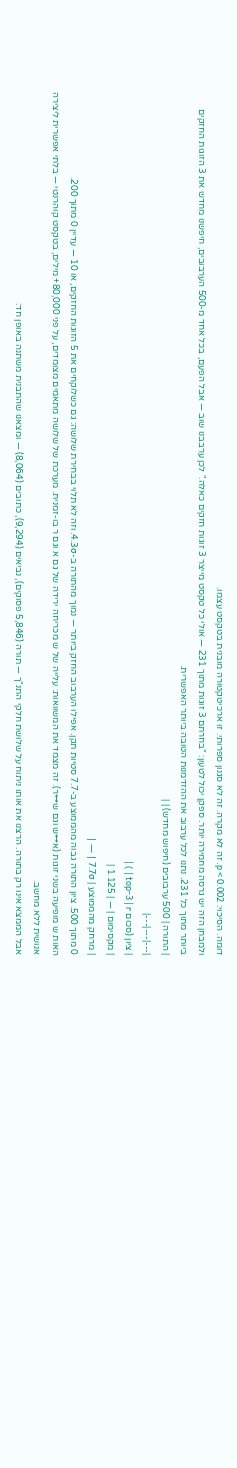דומה. הסיכוי: p < 0.002. זה לא מקרה. זה לא סגנון ספרותי. זו ארכיטקטורה מובנית בטקסט עצמו.
ולמבחן הזה יש גרסה מחמירה יותר. ספקן יכול לטעון: "בחרתם 3 זוגות מתוך 231 — אולי כל טקסט מייצר 3 זוגות חזקים כאלה." לכן ערבבנו שוב — אבל הפעם, בכל אחד מ-500 הערבובים, חיפשנו מחדש את 3 הזוגות החזקים ביותר מתוך כל 231. נתנו לכל ערבוב את ההזדמנות הטובה ביותר האפשרית.
| התורה | 500 ערבובים (חיפוש מחדש) | |
|---|---|---|
| ציון (סכום top-3 | r | ) |
| מקסימום | — | 1.125 |
| מרחק מהממוצע | 7.7σ | — |
0 מתוך 500. ציון התורה גבוה מהממוצע ב-7.7 סטיות תקן. אפילו הערבוב החזק ביותר — נמוך מהתורה ב-4.3σ. וזה לא תלוי בבחירת שלושה: גם כשלוקחים את 5 הזוגות החזקים, או 10 — עדיין 0 מתוך 200.
האות ש מופיעה בשני זוגות (א↔ש וגם ש↔ר). זה מצמד את המשוואות: עלייה של ש מכריחה ירידה של גם א וגם ר בו-זמנית. מערכת של שלושה מתאמים מצומדים, על פני 80,000+ מילים, בטקסט קוהרנטי — בלתי אפשרית ליצירה אנושית ללא מחשב.
אבל הממצא אינו רק בתורה. הרצנו את אותו ניתוח על שלושת חלקי התנ"ך — תורה (5,846 פסוקים), נביאים (9,294), כתובים (8,064) — ומצאנו שהתבנית משתנה באופן חד: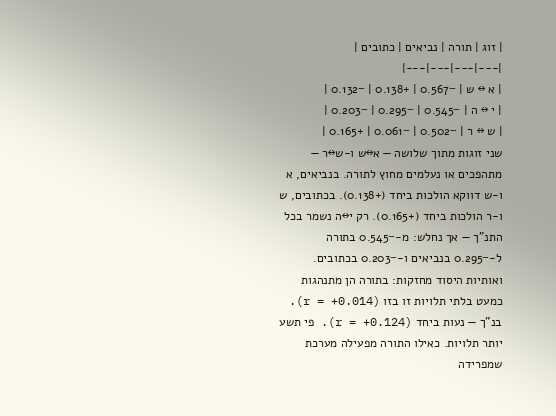| זוג | תורה | נביאים | כתובים |
|---|---|---|---|
| א ↔ ש | −0.567 | +0.138 | −0.132 |
| י ↔ ה | −0.545 | −0.295 | −0.203 |
| ש ↔ ר | −0.502 | −0.061 | +0.165 |
שני זוגות מתוך שלושה — א↔ש ו-ש↔ר — מתהפכים או נעלמים מחוץ לתורה. בנביאים, א ו-ש דווקא הולכות ביחד (+0.138). בכתובים, ש ו-ר הולכות ביחד (+0.165). רק י↔ה נשמר בכל התנ"ך — אך נחלש: מ-−0.545 בתורה ל-−0.295 בנביאים ו-−0.203 בכתובים.
ואותיות היסוד מחזקות: בתורה הן מתנהגות כמעט בלתי תלויות זו בזו (r = +0.014). בנ"ך — נעות ביחד (r = +0.124). פי תשע יותר תלויות. כאילו התורה מפעילה מערכת שמפרידה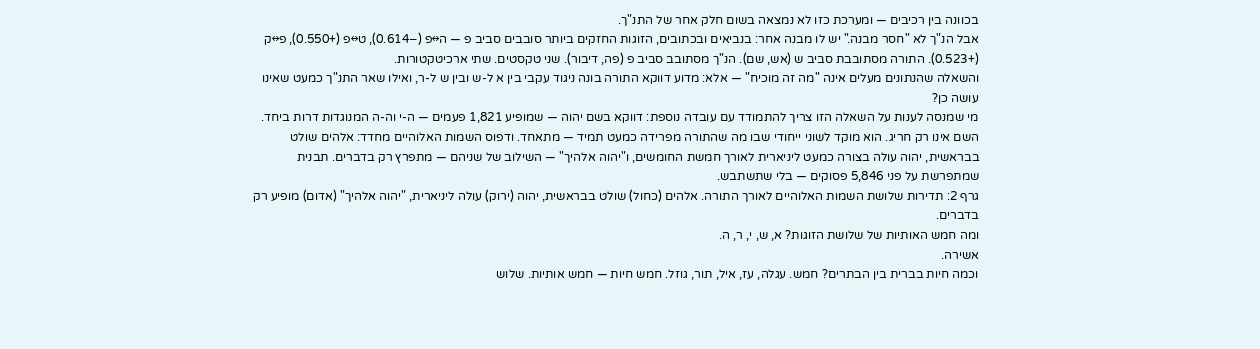בכוונה בין רכיבים — ומערכת כזו לא נמצאה בשום חלק אחר של התנ"ך.
אבל הנ"ך לא "חסר מבנה." יש לו מבנה אחר: בנביאים ובכתובים, הזוגות החזקים ביותר סובבים סביב פ — ה↔פ (−0.614), ט↔פ (+0.550), פ↔ק (+0.523). התורה מסתובבת סביב ש (אש, שם). הנ"ך מסתובב סביב פ (פה, דיבור). שני טקסטים. שתי ארכיטקטורות.
והשאלה שהנתונים מעלים אינה "מה זה מוכיח" — אלא: מדוע דווקא התורה בונה ניגוד עקבי בין א ל-ש ובין ש ל-ר, ואילו שאר התנ"ך כמעט שאינו עושה כן?
מי שמנסה לענות על השאלה הזו צריך להתמודד עם עובדה נוספת: דווקא בשם יהוה — שמופיע 1,821 פעמים — ה-י וה-ה המנוגדות דרות ביחד. השם אינו רק חריג. הוא מוקד לשוני ייחודי שבו מה שהתורה מפרידה כמעט תמיד — מתאחד. ודפוס השמות האלוהיים מחדד: אלהים שולט בבראשית, יהוה עולה בצורה כמעט ליניארית לאורך חמשת החומשים, ו"יהוה אלהיך" — השילוב של שניהם — מתפרץ רק בדברים. תבנית שמתפרשת על פני 5,846 פסוקים — בלי שתשתבש.
גרף 2: תדירות שלושת השמות האלוהיים לאורך התורה. אלהים (כחול) שולט בבראשית, יהוה (ירוק) עולה ליניארית, "יהוה אלהיך" (אדום) מופיע רק בדברים.
ומה חמש האותיות של שלושת הזוגות? א, ש, י, ר, ה.
אשירה.
וכמה חיות בברית בין הבתרים? חמש. עגלה, עז, איל, תור, גוזל. חמש חיות — חמש אותיות. שלוש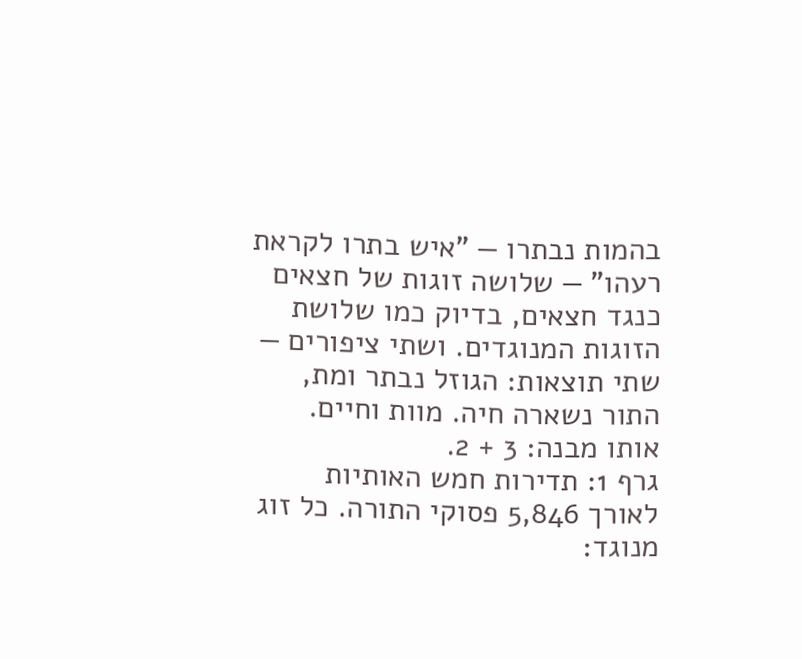בהמות נבתרו — "איש בתרו לקראת רעהו" — שלושה זוגות של חצאים כנגד חצאים, בדיוק כמו שלושת הזוגות המנוגדים. ושתי ציפורים — שתי תוצאות: הגוזל נבתר ומת, התור נשארה חיה. מוות וחיים. אותו מבנה: 3 + 2.
גרף 1: תדירות חמש האותיות לאורך 5,846 פסוקי התורה. כל זוג מנוגד: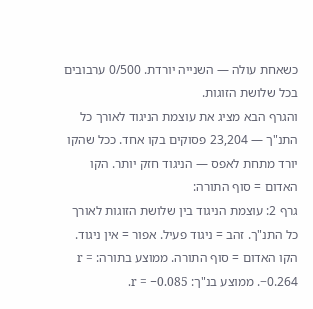כשאחת עולה — השנייה יורדת. 0/500 ערבובים בכל שלושת הזוגות.
והגרף הבא מציג את עוצמת הניגוד לאורך כל התנ"ך — 23,204 פסוקים בקו אחד. ככל שהקו יורד מתחת לאפס — הניגוד חזק יותר. הקו האדום = סוף התורה:
גרף 2: עוצמת הניגוד בין שלושת הזוגות לאורך כל התנ"ך. זהב = ניגוד פעיל. אפור = אין ניגוד. הקו האדום = סוף התורה. ממוצע בתורה: r = −0.264. ממוצע בנ"ך: r = −0.085.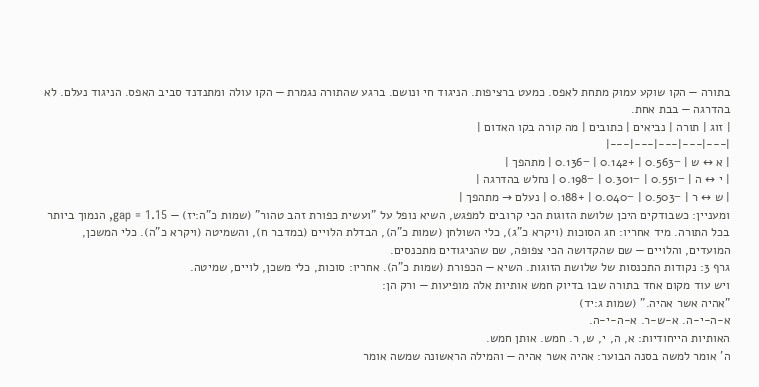בתורה — הקו שוקע עמוק מתחת לאפס. כמעט ברציפות. הניגוד חי ונושם. ברגע שהתורה נגמרת — הקו עולה ומתנדנד סביב האפס. הניגוד נעלם. לא בהדרגה — בבת אחת.
| זוג | תורה | נביאים | כתובים | מה קורה בקו האדום |
|---|---|---|---|---|
| א ↔ ש | −0.563 | +0.142 | −0.136 | מתהפך |
| י ↔ ה | −0.551 | −0.301 | −0.198 | נחלש בהדרגה |
| ש ↔ ר | −0.503 | −0.040 | +0.188 | נעלם → מתהפך |
ומעניין: כשבודקים היכן שלושת הזוגות הכי קרובים למפגש, השיא נופל על "ועשית כפורת זהב טהור" (שמות כ"ה:יז) — gap = 1.15, הנמוך ביותר בכל התורה. מיד אחריו: חג הסוכות (ויקרא כ"ג), כלי השולחן (שמות כ"ה), הבדלת הלויים (במדבר ח), והשמיטה (ויקרא כ"ה). כלי המשכן, המועדים, והלויים — שם שהקדושה הכי צפופה, שם שהניגודים מתכנסים.
גרף 3: נקודות התכנסות של שלושת הזוגות. השיא — הכפורת (שמות כ"ה). אחריו: סוכות, כלי משכן, לויים, שמיטה.
ויש עוד מקום אחד בתורה שבו בדיוק חמש אותיות אלה מופיעות — ורק הן:
"אהיה אשר אהיה." (שמות ג:יד)
א-ה-י-ה. א-ש-ר. א-ה-י-ה.
האותיות הייחודיות: א, ה, י, ש, ר. חמש. אותן חמש.
ה' אומר למשה בסנה הבוער: אהיה אשר אהיה — והמילה הראשונה שמשה אומר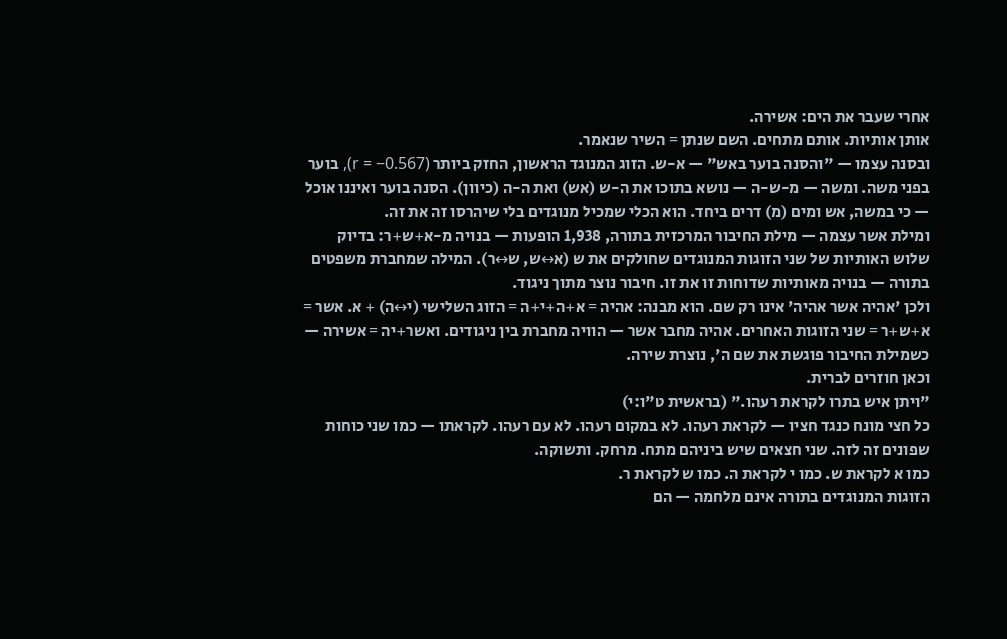אחרי שעבר את הים: אשירה.
אותן אותיות. אותם מתחים. השם שנתן = השיר שנאמר.
ובסנה עצמו — "והסנה בוער באש" — א-ש. הזוג המנוגד הראשון, החזק ביותר (r = −0.567), בוער בפני משה. ומשה — מ-ש-ה — נושא בתוכו את ה-ש (אש) ואת ה-ה (כיוון). הסנה בוער ואיננו אוכל — כי במשה, אש ומים (מ) דרים ביחד. הוא הכלי שמכיל מנוגדים בלי שיהרסו זה את זה.
ומילת אשר עצמה — מילת החיבור המרכזית בתורה, 1,938 הופעות — בנויה מ-א+ש+ר: בדיוק שלוש האותיות של שני הזוגות המנוגדים שחולקים את ש (א↔ש, ש↔ר). המילה שמחברת משפטים בתורה — בנויה מאותיות שדוחות זו את זו. חיבור נוצר מתוך ניגוד.
ולכן 'אהיה אשר אהיה' אינו רק שם. הוא מבנה: אהיה = א+ה+י+ה = הזוג השלישי (י↔ה) + א. אשר = א+ש+ר = שני הזוגות האחרים. אהיה מחבר אשר — הוויה מחברת בין ניגודים. ואשר+יה = אשירה — כשמילת החיבור פוגשת את שם ה', נוצרת שירה.
וכאן חוזרים לברית.
"ויתן איש בתרו לקראת רעהו." (בראשית ט"ו:י)
כל חצי מונח כנגד חציו — לקראת רעהו. לא במקום רעהו. לא עם רעהו. לקראתו — כמו שני כוחות שפונים זה לזה. שני חצאים שיש ביניהם מתח. מרחק. ותשוקה.
כמו א לקראת ש. כמו י לקראת ה. כמו ש לקראת ר.
הזוגות המנוגדים בתורה אינם מלחמה — הם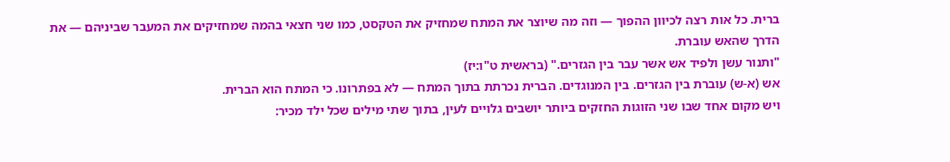ברית. כל אות רצה לכיוון ההפוך — וזה מה שיוצר את המתח שמחזיק את הטקסט, כמו שני חצאי בהמה שמחזיקים את המעבר שביניהם — את הדרך שהאש עוברת.
"ותנור עשן ולפיד אש אשר עבר בין הגזרים." (בראשית ט"ו:יז)
אש (א-ש) עוברת בין הגזרים. בין המנוגדים. הברית נכרתת בתוך המתח — לא בפתרונו. כי המתח הוא הברית.
ויש מקום אחד שבו שני הזוגות החזקים ביותר יושבים גלויים לעין, בתוך שתי מילים שכל ילד מכיר: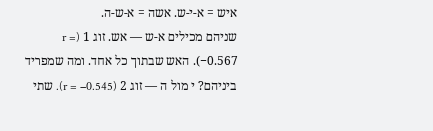איש = א-י-ש. אשה = א-ש-ה.
שניהם מכילים א-ש — אש. זוג 1 (r = −0.567). האש שבתוך כל אחד. ומה שמפריד ביניהם? י מול ה — זוג 2 (r = −0.545). שתי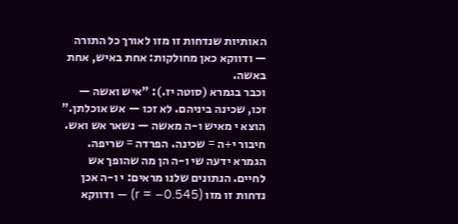האותיות שנדחות זו מזו לאורך כל התורה — ודווקא כאן מחולקות: אחת באיש, אחת באשה.
וכבר בגמרא (סוטה יז.): "איש ואשה — זכו, שכינה ביניהם. לא זכו — אש אוכלתן." הוצא י מאיש ו-ה מאשה — נשאר אש ואש. חיבור י+ה = שכינה. הפרדה = שריפה. הגמרא ידעה שי ו-ה הן מה שהופך אש לחיים. הנתונים שלנו מראים: י ו-ה אכן נדחות זו מזו (r = −0.545) — ודווקא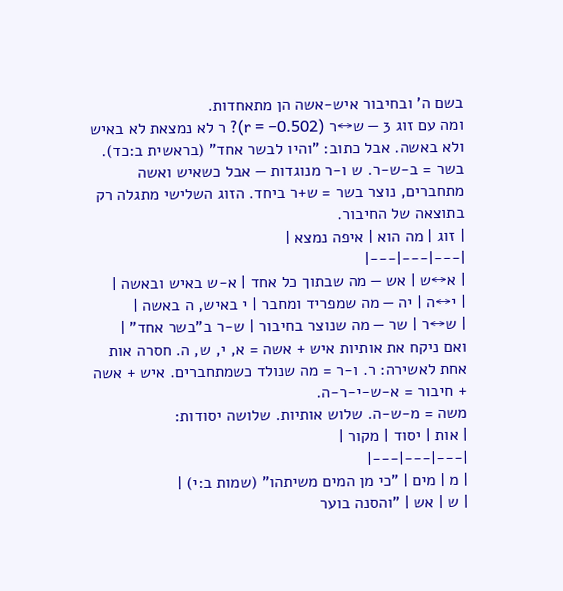בשם ה' ובחיבור איש-אשה הן מתאחדות.
ומה עם זוג 3 — ש↔ר (r = −0.502)? ר לא נמצאת לא באיש ולא באשה. אבל כתוב: "והיו לבשר אחד" (בראשית ב:כד). בשר = ב-ש-ר. ש ו-ר מנוגדות — אבל כשאיש ואשה מתחברים, נוצר בשר = ש+ר ביחד. הזוג השלישי מתגלה רק בתוצאה של החיבור.
| זוג | מה הוא | איפה נמצא |
|---|---|---|
| א↔ש | אש — מה שבתוך כל אחד | א-ש באיש ובאשה |
| י↔ה | יה — מה שמפריד ומחבר | י באיש, ה באשה |
| ש↔ר | שר — מה שנוצר בחיבור | ש-ר ב"בשר אחד" |
ואם ניקח את אותיות איש + אשה = א, י, ש, ה. חסרה אות אחת לאשירה: ר. ו-ר = מה שנולד כשמתחברים. איש + אשה + חיבור = א-ש-י-ר-ה.
משה = מ-ש-ה. שלוש אותיות. שלושה יסודות:
| אות | יסוד | מקור |
|---|---|---|
| מ | מים | "כי מן המים משיתהו" (שמות ב:י) |
| ש | אש | "והסנה בוער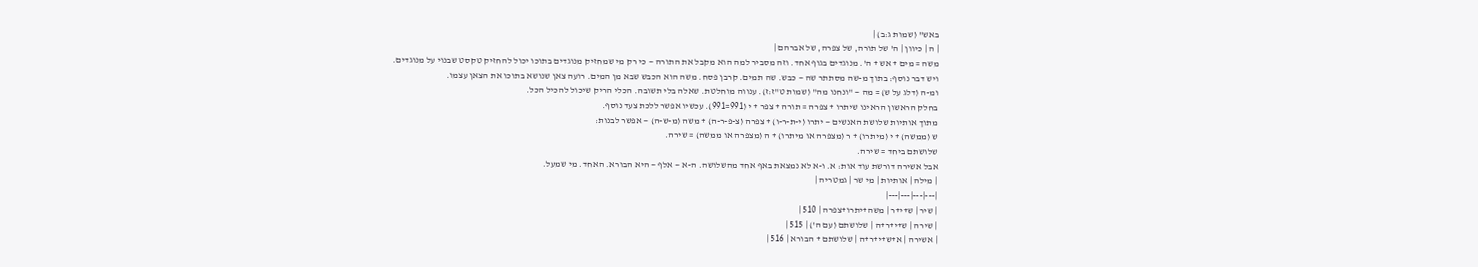באש" (שמות ג:ב) |
| ה | כיוון | ה' של תורה, של צפרה, של אברהם |
משה = מים + אש + ה'. מנוגדים בגוף אחד. וזה מסביר למה הוא מקבל את התורה — כי רק מי שמחזיק מנוגדים בתוכו יכול להחזיק טקסט שבנוי על מנוגדים.
ויש דבר נוסף: בתוך מ-שה מסתתר שה — כבש. שה תמים. קרבן פסח. משה הוא הכבש שבא מן המים. רועה צאן שנושא בתוכו את הצאן עצמו.
ומ-ה (דלג על ש) = מה — "ונחנו מה" (שמות ט"ז:ז). ענווה מוחלטת. שאלה בלי תשובה. הכלי הריק שיכול להכיל הכל.
בחלק הראשון הראינו שיתרו + צפרה = תורה + צפר + י (991=991). עכשיו אפשר ללכת צעד נוסף.
מתוך אותיות שלושת האנשים — יתרו (י-ת-ר-ו) + צפרה (צ-פ-ר-ה) + משה (מ-ש-ה) — אפשר לבנות:
ש (ממשה) + י (מיתרו) + ר (מצפרה או מיתרו) + ה (מצפרה או ממשה) = שירה.
שלושתם ביחד = שירה.
אבל אשירה דורשת עוד אות: א. ו-א לא נמצאת באף אחד מהשלושה. ה-א — אלף — היא הבורא. האחד. מי שמעל.
| מילה | אותיות | מי שר | גמטריה |
|---|---|---|---|
| שיר | ש+י+ר | משה+יתרו+צפרה | 510 |
| שירה | ש+י+ר+ה | שלושתם (עם ה') | 515 |
| אשירה | א+ש+י+ר+ה | שלושתם + הבורא | 516 |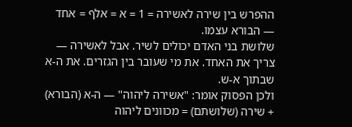ההפרש בין שירה לאשירה = 1 = א = אלף = אחד — הבורא עצמו.
שלושת בני האדם יכולים לשיר. אבל לאשירה — צריך את האחד. את מי שעובר בין הגזרים. את ה-א שבתוך א-ש.
ולכן הפסוק אומר: "אשירה ליהוה" — ה-א (הבורא) + שירה (שלושתם) = מכוונים ליהוה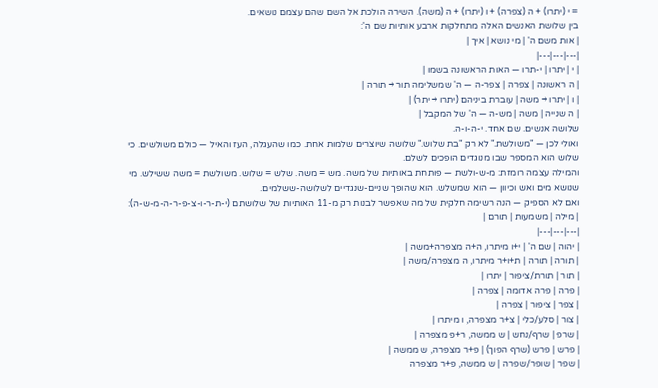= י (יתרו) + ה (צפרה) + ו (יתרו) + ה (משה). השירה הולכת אל השם שהם עצמם נושאים.
בין שלושת האנשים האלה מתחלקות ארבע אותיות שם ה':
| אות משם ה' | מי נושא | איך |
|---|---|---|
| י | יתרו | י-תרו — האות הראשונה בשמו |
| ה ראשונה | צפרה | צפר-ה — ה' שמשלימה תור → תורה |
| ו | יתרו → משה | עוברת ביניהם (יתרו → יתר) |
| ה שנייה | משה | מש-ה — ה' של המקבל |
שלושה אנשים. שם אחד. י-ה-ו-ה.
ואולי לכן — "משולשת." לא רק "בת שלוש." שלושה שיוצרים שלמות אחת. כמו שהעגלה, העז והאיל — כולם משולשים. כי שלוש הוא המספר שבו מנוגדים הופכים לשלם.
והמילה עצמה רומזת: מ-ש-ולשת — פותחת באותיות של משה. מש = משה. שלש = שלוש. משולשת = משה ששילש. מי שנושא מים ואש וכיוון — הוא שמשלש. הוא שהופך שניים-שנגדיים לשלושה-ששלמים.
ואם לא הספיק — הנה רשימה חלקית של מה שאפשר לבנות רק מ-11 האותיות של שלושתם (י-ת-ר-ו-צ-פ-ר-ה-מ-ש-ה):
| מילה | משמעות | תורם |
|---|---|---|
| יהוה | שם ה' | י+ו מיתרו, ה+ה מצפרה+משה |
| תורה | תורה | ת+ו+ר מיתרו, ה מצפרה/משה |
| תור | תורת/ציפור | יתרו |
| פרה | פרה אדומה | צפרה |
| צפר | ציפור | צפרה |
| צור | סלע/כלי | צ+ר מצפרה, ו מיתרו |
| שרפ | שרף/נחש | ש ממשה, ר+פ מצפרה |
| פרש | פרש (שרף הפוך) | פ+ר מצפרה, ש ממשה |
| שפר | שופר/שפרה | ש ממשה, פ+ר מצפרה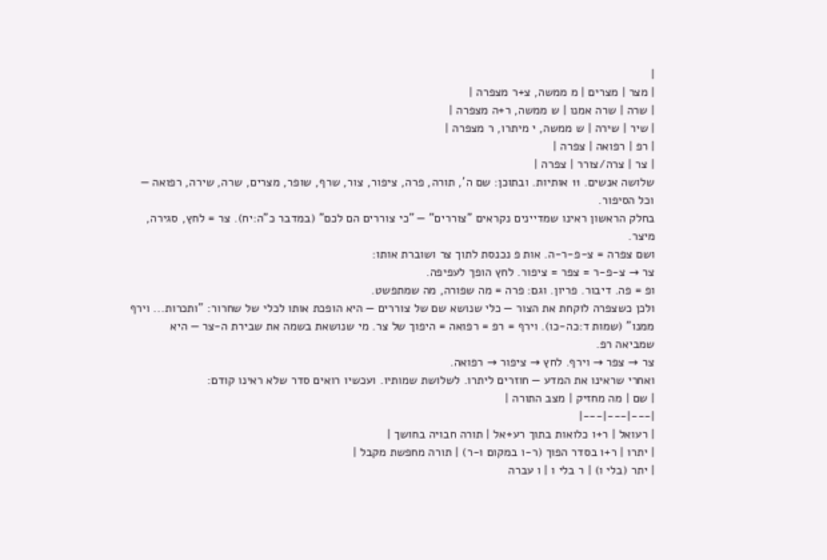|
| מצר | מצרים | מ ממשה, צ+ר מצפרה |
| שרה | שרה אמנו | ש ממשה, ר+ה מצפרה |
| שיר | שירה | ש ממשה, י מיתרו, ר מצפרה |
| רפ | רפואה | צפרה |
| צר | צרה/צורר | צפרה |
שלושה אנשים. 11 אותיות. ובתוכן: שם ה', תורה, פרה, ציפור, צור, שרף, שופר, מצרים, שרה, שירה, רפואה — וכל הסיפור.
בחלק הראשון ראינו שמדיינים נקראים "צוררים" — "כי צוררים הם לכם" (במדבר כ"ה:יח). צר = לחץ, סגירה, מיצר.
ושם צפרה = צ-פ-ר-ה. אות פ נכנסת לתוך צר ושוברת אותו:
צר → צ-פ-ר = צפר = ציפור. לחץ הופך לעפיפה.
ופ = פה. דיבור. פריון. וגם: פרה = מה שפורה, מה שמתפשט.
ולכן כשצפרה לוקחת את הצור — כלי שנושא שם של צוררים — היא הופכת אותו לכלי של שחרור: "ותכרות... וירף ממנו" (שמות ד:כה-כו). וירף = רפ = רפואה = היפוך של צר. מי שנושאת בשמה את שבירת ה-צר — היא שמביאה רפ.
צר → צפר → וירף. לחץ → ציפור → רפואה.
ואחרי שראינו את המדע — חוזרים ליתרו. לשלושת שמותיו. ועכשיו רואים סדר שלא ראינו קודם:
| שם | מה מחזיק | מצב התורה |
|---|---|---|
| רעואל | ר+ו כלואות בתוך רע+אל | תורה חבויה בחושך |
| יתרו | ר+ו בסדר הפוך (ר-ו במקום ו-ר) | תורה מחפשת מקבל |
| יתר (בלי ו) | ר בלי ו | ו עברה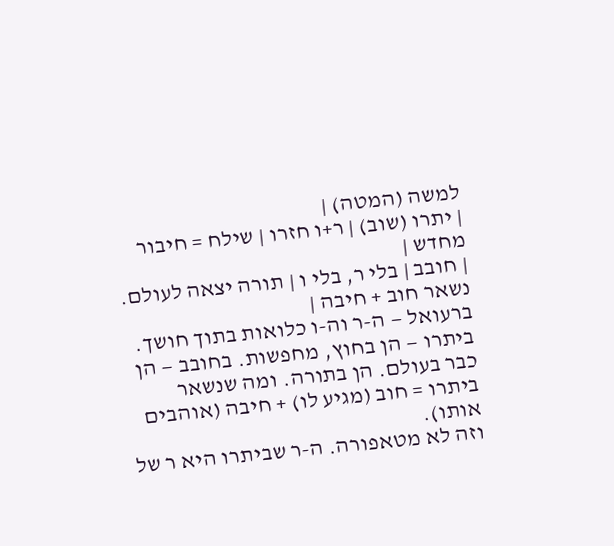למשה (המטה) |
| יתרו (שוב) | ר+ו חזרו | שילח = חיבור מחדש |
| חובב | בלי ר, בלי ו | תורה יצאה לעולם. נשאר חוב + חיבה |
ברעואל — ה-ר וה-ו כלואות בתוך חושך. ביתרו — הן בחוץ, מחפשות. בחובב — הן כבר בעולם. הן בתורה. ומה שנשאר ביתרו = חוב (מגיע לו) + חיבה (אוהבים אותו).
וזה לא מטאפורה. ה-ר שביתרו היא ר של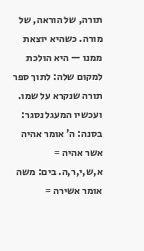תורה, של הוראה, של מורה. כשהיא יוצאת ממנו — היא הולכת למקום שלה: לתוך ספר תורה שנקרא על שמו.
ועכשיו המעגל נסגר:
בסנה: ה' אומר אהיה אשר אהיה = א,ש,י,ר,ה. בים: משה אומר אשירה =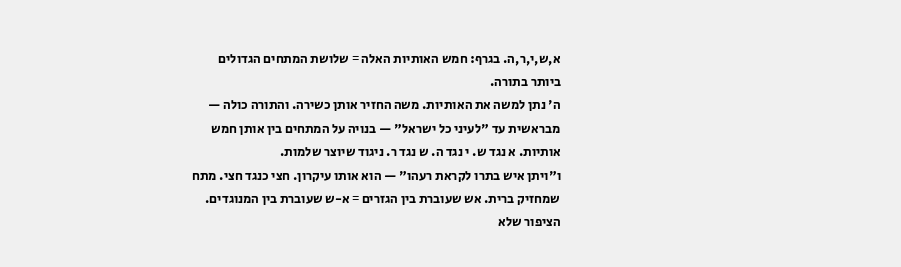א,ש,י,ר,ה. בגרף: חמש האותיות האלה = שלושת המתחים הגדולים ביותר בתורה.
ה' נתן למשה את האותיות. משה החזיר אותן כשירה. והתורה כולה — מבראשית עד "לעיני כל ישראל" — בנויה על המתחים בין אותן חמש אותיות. א נגד ש. י נגד ה. ש נגד ר. ניגוד שיוצר שלמות.
ו"ויתן איש בתרו לקראת רעהו" — הוא אותו עיקרון. חצי כנגד חצי. מתח שמחזיק ברית. אש שעוברת בין הגזרים = א-ש שעוברת בין המנוגדים.
הציפור שלא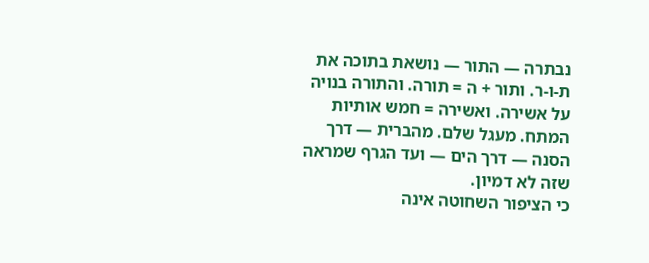נבתרה — התור — נושאת בתוכה את ת-ו-ר. ותור + ה = תורה. והתורה בנויה על אשירה. ואשירה = חמש אותיות המתח. מעגל שלם. מהברית — דרך הסנה — דרך הים — ועד הגרף שמראה שזה לא דמיון.
כי הציפור השחוטה אינה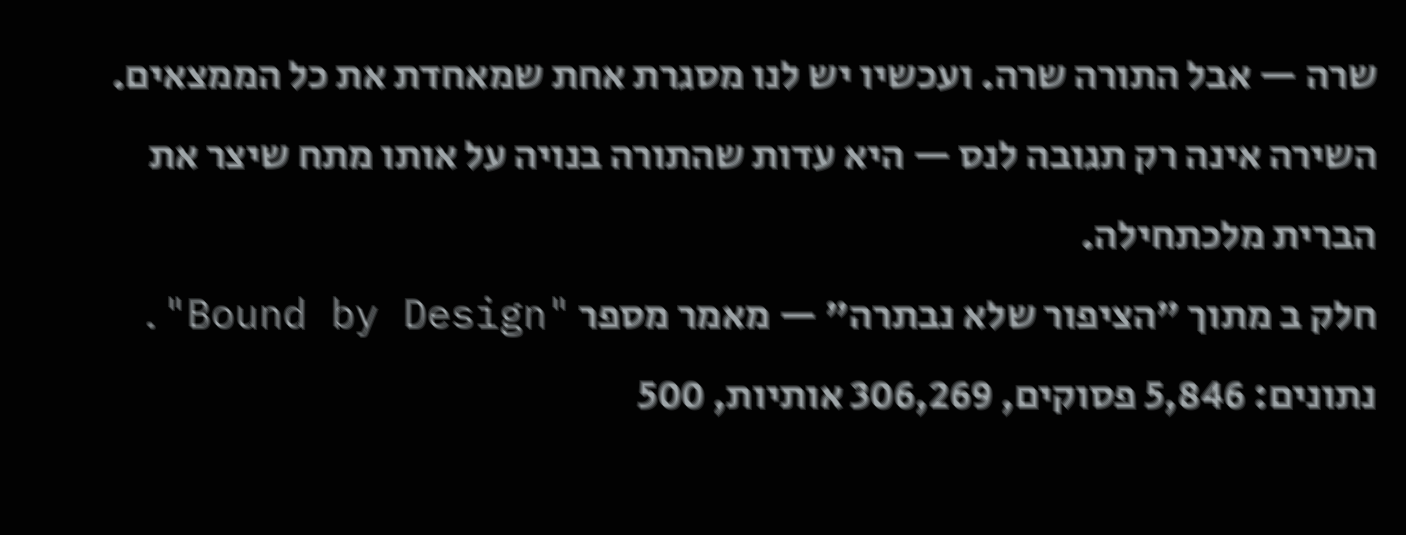שרה — אבל התורה שרה. ועכשיו יש לנו מסגרת אחת שמאחדת את כל הממצאים.
השירה אינה רק תגובה לנס — היא עדות שהתורה בנויה על אותו מתח שיצר את הברית מלכתחילה.
חלק ב מתוך "הציפור שלא נבתרה" — מאמר מספר "Bound by Design". נתונים: 5,846 פסוקים, 306,269 אותיות, 500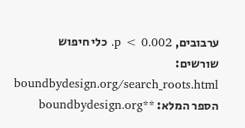ערבובים, p < 0.002. כלי חיפוש שורשים: boundbydesign.org/search_roots.html הספר המלא: **boundbydesign.org